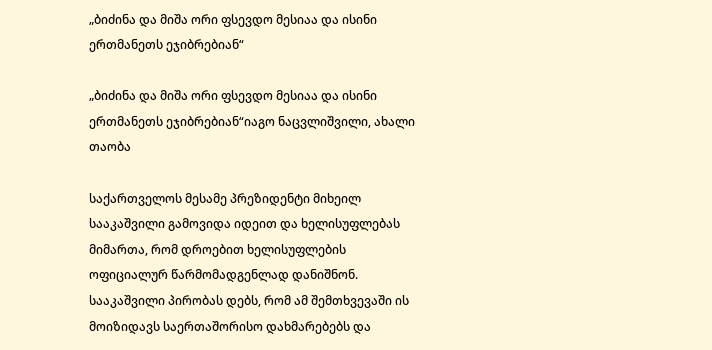„ბიძინა და მიშა ორი ფსევდო მესიაა და ისინი ერთმანეთს ეჯიბრებიან“

„ბიძინა და მიშა ორი ფსევდო მესიაა და ისინი ერთმანეთს ეჯიბრებიან“იაგო ნაცვლიშვილი, ახალი თაობა

საქართველოს მესამე პრეზიდენტი მიხეილ სააკაშვილი გამოვიდა იდეით და ხელისუფლებას მიმართა, რომ დროებით ხელისუფლების ოფიციალურ წარმომადგენლად დანიშნონ. სააკაშვილი პირობას დებს, რომ ამ შემთხვევაში ის მოიზიდავს საერთაშორისო დახმარებებს და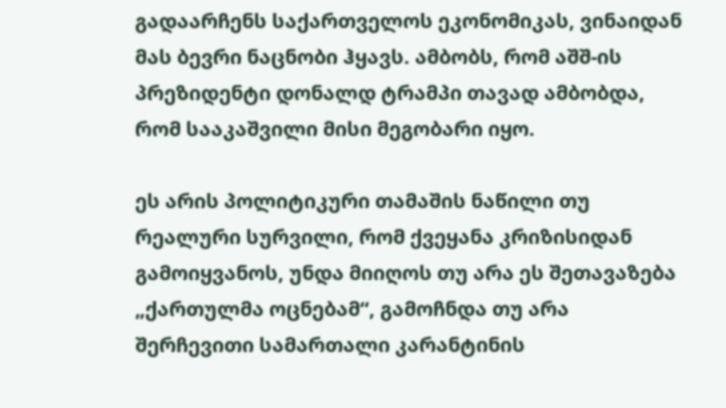გადაარჩენს საქართველოს ეკონომიკას, ვინაიდან მას ბევრი ნაცნობი ჰყავს. ამბობს, რომ აშშ-ის პრეზიდენტი დონალდ ტრამპი თავად ამბობდა, რომ სააკაშვილი მისი მეგობარი იყო.

ეს არის პოლიტიკური თამაშის ნაწილი თუ რეალური სურვილი, რომ ქვეყანა კრიზისიდან გამოიყვანოს, უნდა მიიღოს თუ არა ეს შეთავაზება „ქართულმა ოცნებამ“, გამოჩნდა თუ არა შერჩევითი სამართალი კარანტინის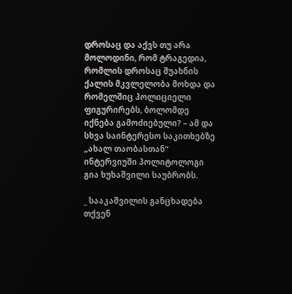დროსაც და აქვს თუ არა მოლოდინი, რომ ტრაგედია, რომლის დროსაც შუახნის ქალის მკვლელობა მოხდა და რომელშიც პოლიციელი ფიგურირებს, ბოლომდე იქნება გამოძიებული? – ამ და სხვა საინტერესო საკითხებზე „ახალ თაობასთან“ ინტერვიუში პოლიტოლოგი გია ხუხაშვილი საუბრობს.

_ სააკაშვილის განცხადება თქვენ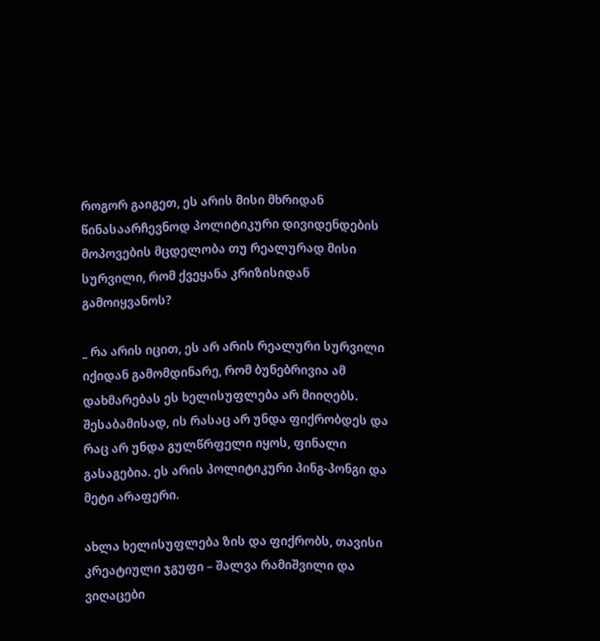როგორ გაიგეთ, ეს არის მისი მხრიდან წინასაარჩევნოდ პოლიტიკური დივიდენდების მოპოვების მცდელობა თუ რეალურად მისი სურვილი, რომ ქვეყანა კრიზისიდან გამოიყვანოს?

_ რა არის იცით, ეს არ არის რეალური სურვილი იქიდან გამომდინარე, რომ ბუნებრივია ამ დახმარებას ეს ხელისუფლება არ მიიღებს. შესაბამისად, ის რასაც არ უნდა ფიქრობდეს და რაც არ უნდა გულწრფელი იყოს, ფინალი გასაგებია. ეს არის პოლიტიკური პინგ-პონგი და მეტი არაფერი.

ახლა ხელისუფლება ზის და ფიქრობს, თავისი კრეატიული ჯგუფი – შალვა რამიშვილი და ვიღაცები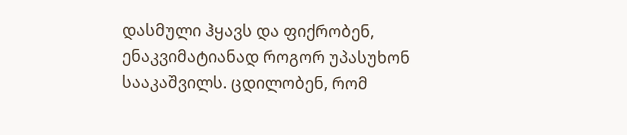დასმული ჰყავს და ფიქრობენ,  ენაკვიმატიანად როგორ უპასუხონ სააკაშვილს. ცდილობენ, რომ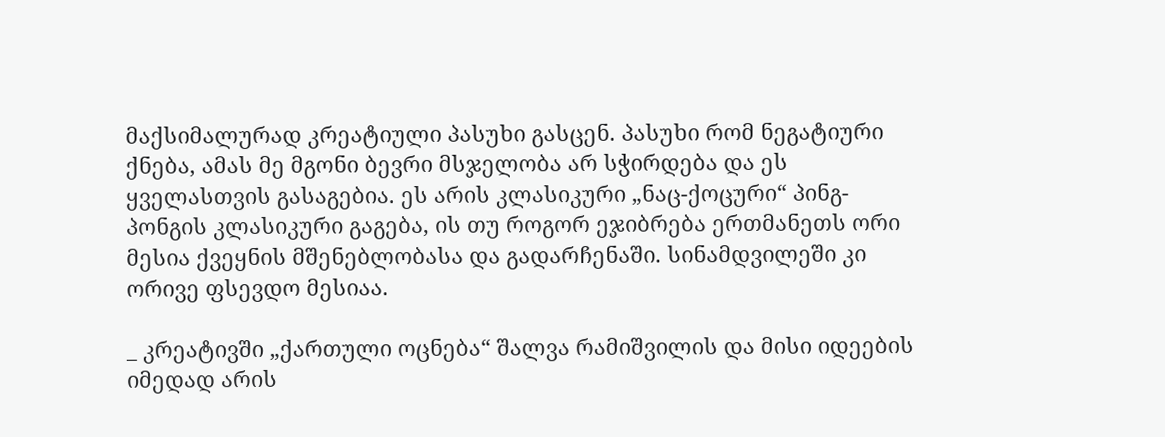მაქსიმალურად კრეატიული პასუხი გასცენ. პასუხი რომ ნეგატიური ქნება, ამას მე მგონი ბევრი მსჯელობა არ სჭირდება და ეს ყველასთვის გასაგებია. ეს არის კლასიკური „ნაც-ქოცური“ პინგ-პონგის კლასიკური გაგება, ის თუ როგორ ეჯიბრება ერთმანეთს ორი მესია ქვეყნის მშენებლობასა და გადარჩენაში. სინამდვილეში კი ორივე ფსევდო მესიაა.

_ კრეატივში „ქართული ოცნება“ შალვა რამიშვილის და მისი იდეების იმედად არის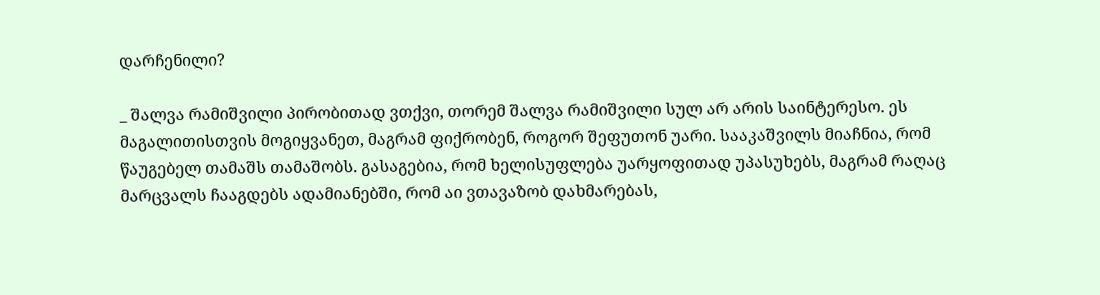დარჩენილი?

_ შალვა რამიშვილი პირობითად ვთქვი, თორემ შალვა რამიშვილი სულ არ არის საინტერესო. ეს მაგალითისთვის მოგიყვანეთ, მაგრამ ფიქრობენ, როგორ შეფუთონ უარი. სააკაშვილს მიაჩნია, რომ წაუგებელ თამაშს თამაშობს. გასაგებია, რომ ხელისუფლება უარყოფითად უპასუხებს, მაგრამ რაღაც მარცვალს ჩააგდებს ადამიანებში, რომ აი ვთავაზობ დახმარებას,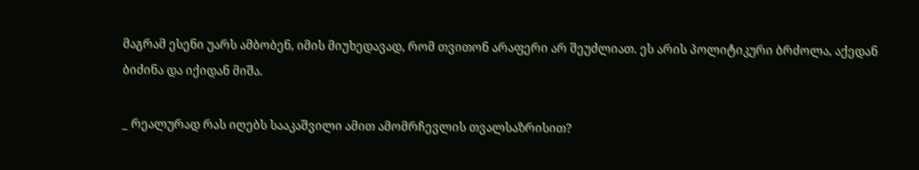მაგრამ ესენი უარს ამბობენ, იმის მიუხედავად, რომ თვითონ არაფერი არ შეუძლიათ. ეს არის პოლიტიკური ბრძოლა, აქედან ბიძინა და იქიდან მიშა.

_ რეალურად რას იღებს სააკაშვილი ამით ამომრჩევლის თვალსაზრისით?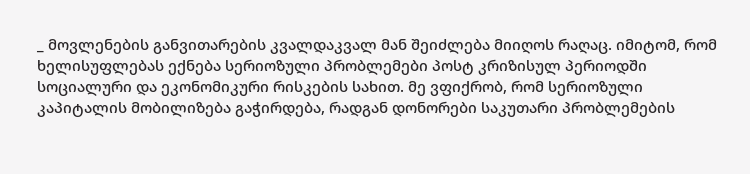_ მოვლენების განვითარების კვალდაკვალ მან შეიძლება მიიღოს რაღაც. იმიტომ, რომ ხელისუფლებას ექნება სერიოზული პრობლემები პოსტ კრიზისულ პერიოდში სოციალური და ეკონომიკური რისკების სახით. მე ვფიქრობ, რომ სერიოზული კაპიტალის მობილიზება გაჭირდება, რადგან დონორები საკუთარი პრობლემების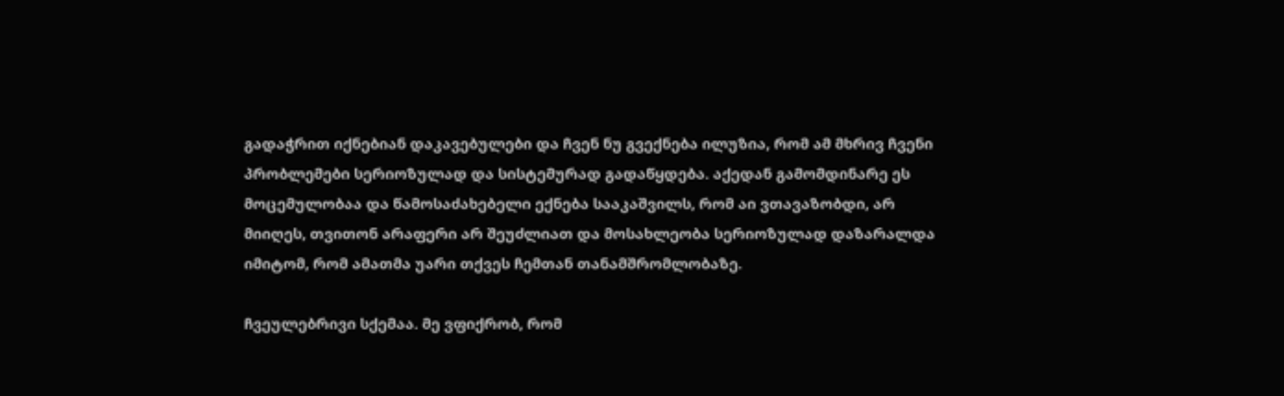გადაჭრით იქნებიან დაკავებულები და ჩვენ ნუ გვექნება ილუზია, რომ ამ მხრივ ჩვენი პრობლემები სერიოზულად და სისტემურად გადაწყდება. აქედან გამომდინარე ეს მოცემულობაა და წამოსაძახებელი ექნება სააკაშვილს, რომ აი ვთავაზობდი, არ მიიღეს, თვითონ არაფერი არ შეუძლიათ და მოსახლეობა სერიოზულად დაზარალდა იმიტომ, რომ ამათმა უარი თქვეს ჩემთან თანამშრომლობაზე.

ჩვეულებრივი სქემაა. მე ვფიქრობ, რომ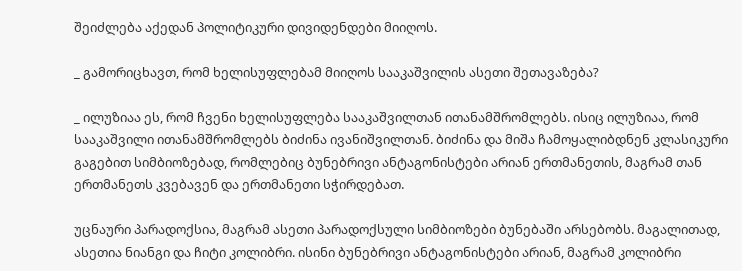შეიძლება აქედან პოლიტიკური დივიდენდები მიიღოს.

_ გამორიცხავთ, რომ ხელისუფლებამ მიიღოს სააკაშვილის ასეთი შეთავაზება?

_ ილუზიაა ეს, რომ ჩვენი ხელისუფლება სააკაშვილთან ითანამშრომლებს. ისიც ილუზიაა, რომ სააკაშვილი ითანამშრომლებს ბიძინა ივანიშვილთან. ბიძინა და მიშა ჩამოყალიბდნენ კლასიკური გაგებით სიმბიოზებად, რომლებიც ბუნებრივი ანტაგონისტები არიან ერთმანეთის, მაგრამ თან ერთმანეთს კვებავენ და ერთმანეთი სჭირდებათ.

უცნაური პარადოქსია, მაგრამ ასეთი პარადოქსული სიმბიოზები ბუნებაში არსებობს. მაგალითად, ასეთია ნიანგი და ჩიტი კოლიბრი. ისინი ბუნებრივი ანტაგონისტები არიან, მაგრამ კოლიბრი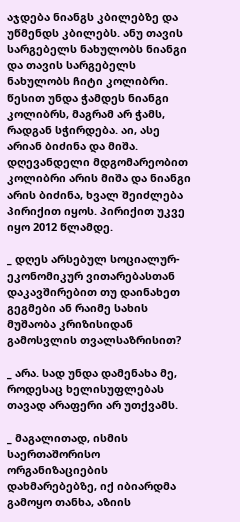აჯდება ნიანგს კბილებზე და უწმენდს კბილებს. ანუ თავის სარგებელს ნახულობს ნიანგი და თავის სარგებელს ნახულობს ჩიტი კოლიბრი. წესით უნდა ჭამდეს ნიანგი კოლიბრს, მაგრამ არ ჭამს, რადგან სჭირდება. აი, ასე არიან ბიძინა და მიშა. დღევანდელი მდგომარეობით კოლიბრი არის მიშა და ნიანგი არის ბიძინა, ხვალ შეიძლება პირიქით იყოს. პირიქით უკვე იყო 2012 წლამდე.

_ დღეს არსებულ სოციალურ-ეკონომიკურ ვითარებასთან დაკავშირებით თუ დაინახეთ გეგმები ან რაიმე სახის მუშაობა კრიზისიდან გამოსვლის თვალსაზრისით?

_ არა. სად უნდა დამენახა მე, როდესაც ხელისუფლებას თავად არაფერი არ უთქვამს.

_ მაგალითად, ისმის საერთაშორისო ორგანიზაციების დახმარებებზე, იქ იბიარდმა გამოყო თანხა, აზიის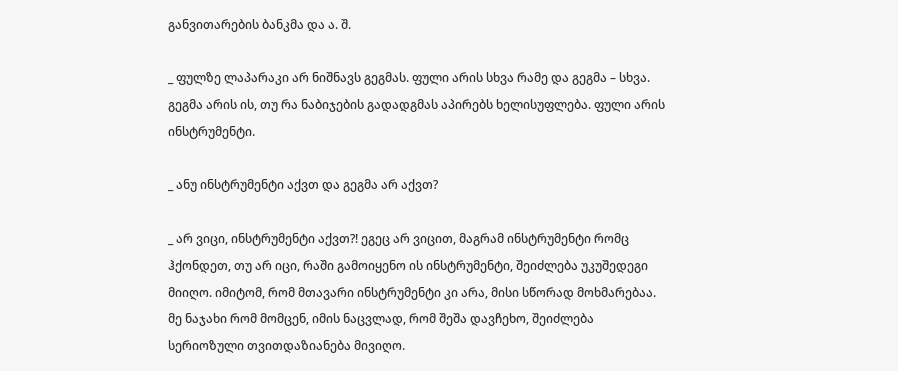განვითარების ბანკმა და ა. შ.

_ ფულზე ლაპარაკი არ ნიშნავს გეგმას. ფული არის სხვა რამე და გეგმა – სხვა. გეგმა არის ის, თუ რა ნაბიჯების გადადგმას აპირებს ხელისუფლება. ფული არის ინსტრუმენტი.

_ ანუ ინსტრუმენტი აქვთ და გეგმა არ აქვთ?

_ არ ვიცი, ინსტრუმენტი აქვთ?! ეგეც არ ვიცით, მაგრამ ინსტრუმენტი რომც ჰქონდეთ, თუ არ იცი, რაში გამოიყენო ის ინსტრუმენტი, შეიძლება უკუშედეგი მიიღო. იმიტომ, რომ მთავარი ინსტრუმენტი კი არა, მისი სწორად მოხმარებაა. მე ნაჯახი რომ მომცენ, იმის ნაცვლად, რომ შეშა დავჩეხო, შეიძლება სერიოზული თვითდაზიანება მივიღო.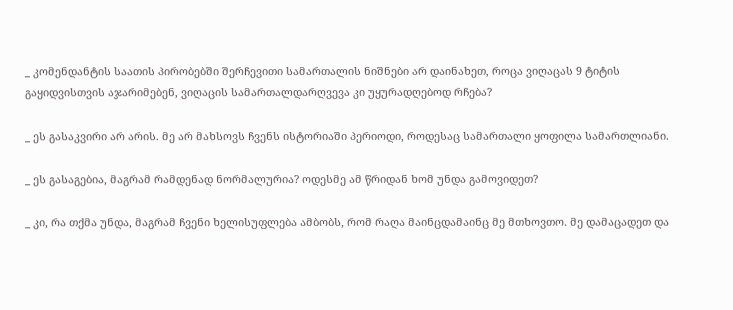_ კომენდანტის საათის პირობებში შერჩევითი სამართალის ნიშნები არ დაინახეთ, როცა ვიღაცას 9 ტიტის გაყიდვისთვის აჯარიმებენ, ვიღაცის სამართალდარღვევა კი უყურადღებოდ რჩება?

_ ეს გასაკვირი არ არის. მე არ მახსოვს ჩვენს ისტორიაში პერიოდი, როდესაც სამართალი ყოფილა სამართლიანი.

_ ეს გასაგებია, მაგრამ რამდენად ნორმალურია? ოდესმე ამ წრიდან ხომ უნდა გამოვიდეთ?

_ კი, რა თქმა უნდა, მაგრამ ჩვენი ხელისუფლება ამბობს, რომ რაღა მაინცდამაინც მე მთხოვთო. მე დამაცადეთ და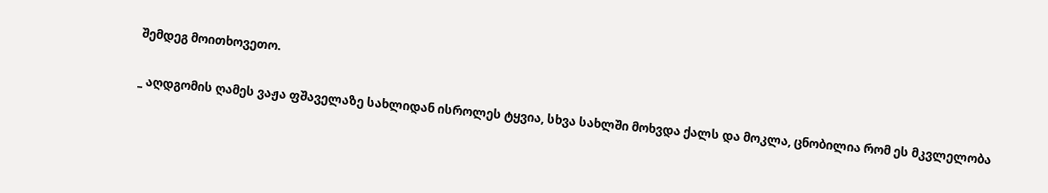შემდეგ მოითხოვეთო.

_ აღდგომის ღამეს ვაჟა ფშაველაზე სახლიდან ისროლეს ტყვია, სხვა სახლში მოხვდა ქალს და მოკლა, ცნობილია რომ ეს მკვლელობა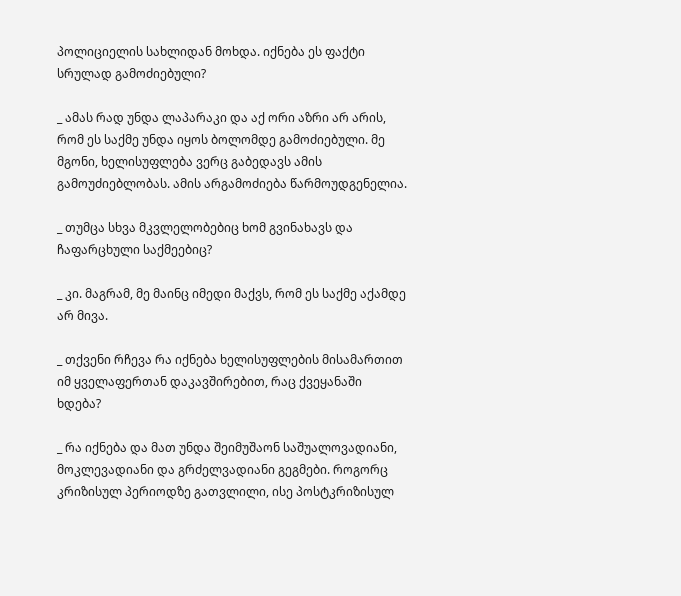პოლიციელის სახლიდან მოხდა. იქნება ეს ფაქტი სრულად გამოძიებული?

_ ამას რად უნდა ლაპარაკი და აქ ორი აზრი არ არის, რომ ეს საქმე უნდა იყოს ბოლომდე გამოძიებული. მე მგონი, ხელისუფლება ვერც გაბედავს ამის გამოუძიებლობას. ამის არგამოძიება წარმოუდგენელია.

_ თუმცა სხვა მკვლელობებიც ხომ გვინახავს და ჩაფარცხული საქმეებიც?

_ კი. მაგრამ, მე მაინც იმედი მაქვს, რომ ეს საქმე აქამდე არ მივა.

_ თქვენი რჩევა რა იქნება ხელისუფლების მისამართით იმ ყველაფერთან დაკავშირებით, რაც ქვეყანაში ხდება?

_ რა იქნება და მათ უნდა შეიმუშაონ საშუალოვადიანი, მოკლევადიანი და გრძელვადიანი გეგმები. როგორც კრიზისულ პერიოდზე გათვლილი, ისე პოსტკრიზისულ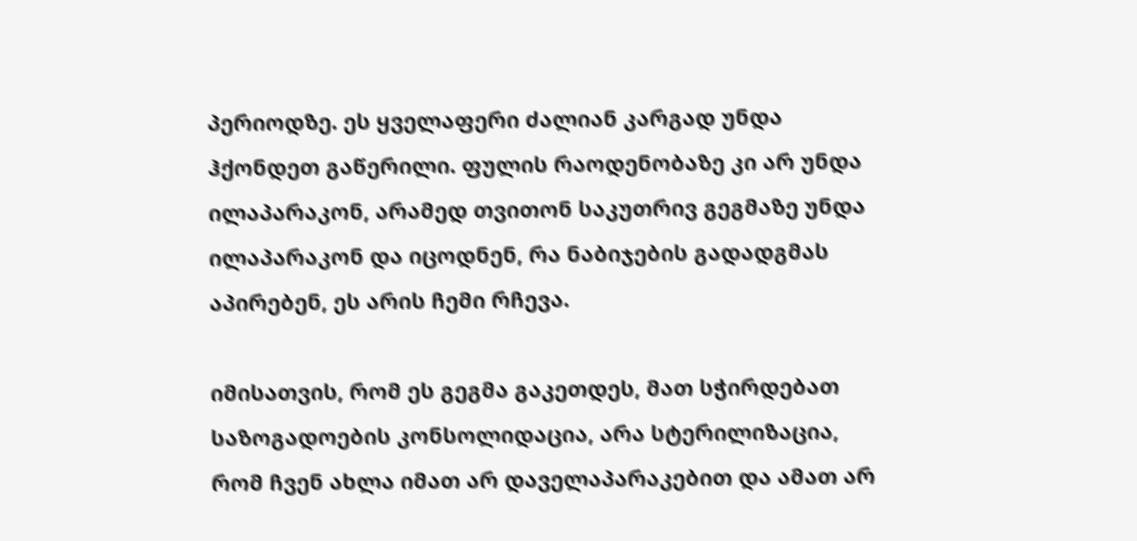პერიოდზე. ეს ყველაფერი ძალიან კარგად უნდა ჰქონდეთ გაწერილი. ფულის რაოდენობაზე კი არ უნდა ილაპარაკონ, არამედ თვითონ საკუთრივ გეგმაზე უნდა ილაპარაკონ და იცოდნენ, რა ნაბიჯების გადადგმას აპირებენ, ეს არის ჩემი რჩევა.

იმისათვის, რომ ეს გეგმა გაკეთდეს, მათ სჭირდებათ საზოგადოების კონსოლიდაცია, არა სტერილიზაცია, რომ ჩვენ ახლა იმათ არ დაველაპარაკებით და ამათ არ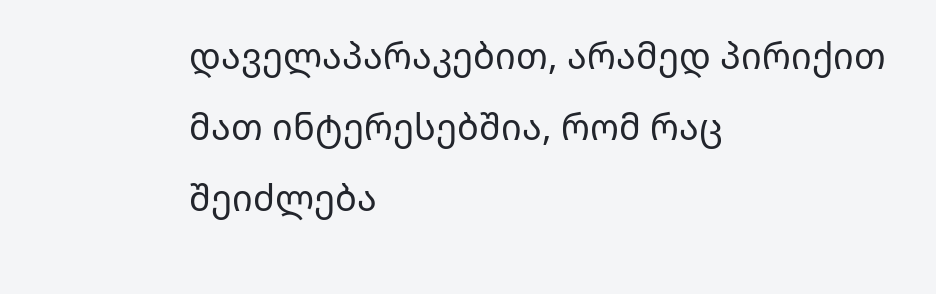დაველაპარაკებით, არამედ პირიქით მათ ინტერესებშია, რომ რაც შეიძლება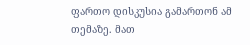ფართო დისკუსია გამართონ ამ თემაზე. მათ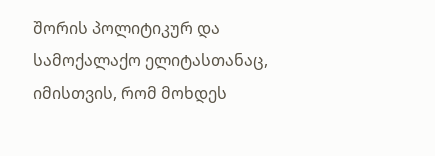შორის პოლიტიკურ და სამოქალაქო ელიტასთანაც, იმისთვის, რომ მოხდეს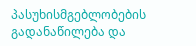პასუხისმგებლობების გადანაწილება და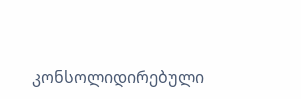კონსოლიდირებული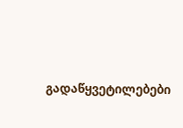გადაწყვეტილებები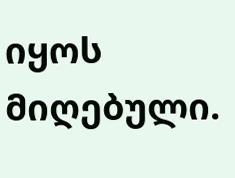იყოს მიღებული.